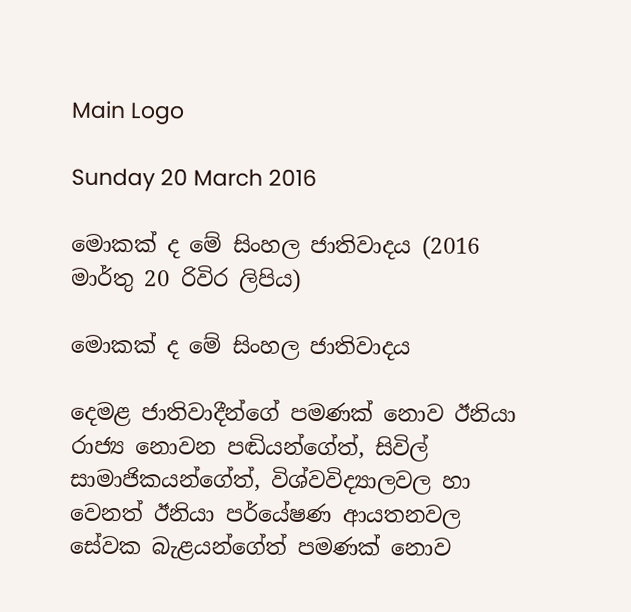Main Logo

Sunday 20 March 2016

මොකක් ද මේ සිංහල ජාතිවාදය (2016 මාර්තු 20 රිවිර ලිපිය)

මොකක් ද මේ සිංහල ජාතිවාදය

දෙමළ ජාතිවාදීන්ගේ පමණක් නොව ඊනියා රාජ්‍ය නොවන පඬියන්ගේත්, සිවිල් සාමාජිකයන්ගේත්, විශ්වවිද්‍යාලවල හා වෙනත් ඊනියා පර්යේෂණ ආයතනවල සේවක බැළයන්ගේත් පමණක් නොව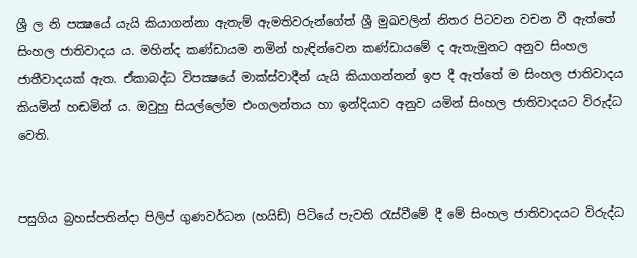ශ්‍රී ල නි පක්‍ෂයේ යැයි කියාගන්නා ඇතැම් ඇමතිවරුන්ගේත් ශ්‍රී මුඛවලින් නිතර පිටවන වචන වී ඇත්තේ සිංහල ජාතිවාදය ය. මහින්ද කණ්ඩායම නමින් හැඳින්වෙන කණ්ඩායමේ ද ඇතැමුනට අනුව සිංහල ජාතීවාදයක් ඇත. ඒකාබද්ධ විපක්‍ෂයේ මාක්ස්වාදීන් යැයි කියාගන්නන් ඉප දී ඇත්තේ ම සිංහල ජාතිවාදය කියමින් හඬමින් ය. ඔවුහු සියල්ලෝම එංගලන්තය හා ඉන්දියාව අනුව යමින් සිංහල ජාතිවාදයට විරුද්ධ වෙති.


පසුගිය බ්‍රහස්පතින්දා පිලිප් ගුණවර්ධන (හයිඩ්) පිටියේ පැවති රැස්වීමේ දී මේ සිංහල ජාතිවාදයට විරුද්ධ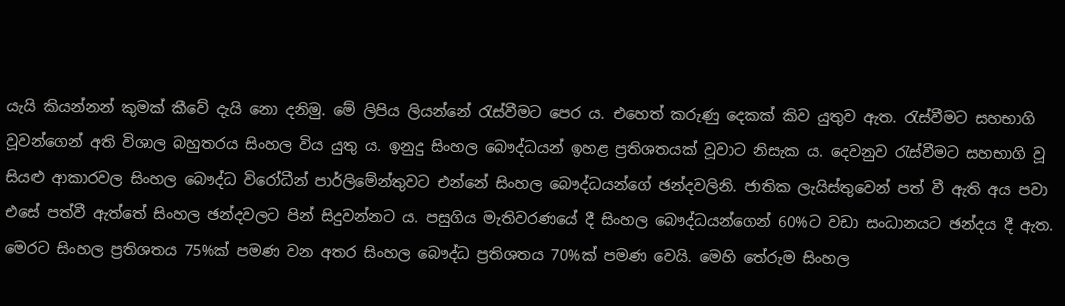යැයි කියන්නන් කුමක් කීවේ දැයි නො දනිමු. මේ ලිපිය ලියන්නේ රැස්වීමට පෙර ය. එහෙත් කරුණු දෙකක් කිව යුතුව ඇත. රැස්වීමට සහභාගි වූවන්ගෙන් අති විශාල බහුතරය සිංහල විය යුතු ය. ඉනුදු සිංහල බෞද්ධයන් ඉහළ ප්‍රතිශතයක් වූවාට නිසැක ය. දෙවනුව රැස්වීමට සහභාගි වූ සියළු ආකාරවල සිංහල බෞද්ධ විරෝධීන් පාර්ලිමේන්තුවට එන්නේ සිංහල බෞද්ධයන්ගේ ඡන්දවලිනි. ජාතික ලැයිස්තුවෙන් පත් වී ඇති අය පවා එසේ පත්වී ඇත්තේ සිංහල ඡන්දවලට පින් සිදුවන්නට ය. පසුගිය මැතිවරණයේ දී සිංහල බෞද්ධයන්ගෙන් 60%ට වඩා සංධානයට ඡන්දය දී ඇත. මෙරට සිංහල ප්‍රතිශතය 75%ක් පමණ වන අතර සිංහල බෞද්ධ ප්‍රතිශතය 70%ක් පමණ වෙයි. මෙහි තේරුම සිංහල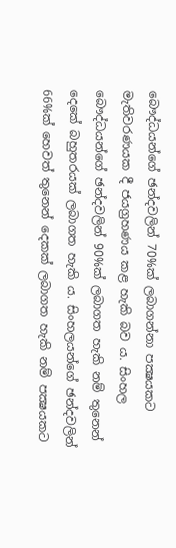බෞද්ධයන්ගේ ඡන්දවලින් 70%ක් ලබාගන්නා පක්‍ෂයකට මැතිවරණයක දී ජයග්‍රහණය කළ හැකි බව ය. සිංහල බෞද්ධයන්ගේ ඡන්දවලින් 90%ක් ලබාගත හැකි නම් තුනෙන් දෙකේ බහුතරයක් ලබාගත හැකි ය. සිංහලයන්ගේ ඡන්දවලින් 66%ක් හෙවත් තුනෙන් දෙකක් ලබාගත හැකි නම් පක්‍ෂයකට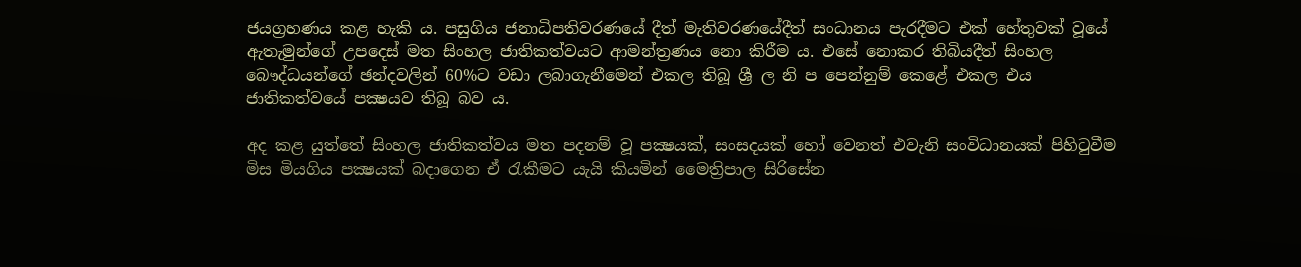ජයග්‍රහණය කළ හැකි ය. පසුගිය ජනාධිපතිවරණයේ දීත් මැතිවරණයේදීත් සංධානය පැරදීමට එක් හේතුවක් වූයේ ඇතැමුන්ගේ උපදෙස් මත සිංහල ජාතිකත්වයට ආමන්ත්‍රණය නො කිරීම ය. එසේ නොකර තිබියදීත් සිංහල බෞද්ධයන්ගේ ඡන්දවලින් 60%ට වඩා ලබාගැනීමෙන් එකල තිබූ ශ්‍රී ල නි ප පෙන්නුම් කෙළේ එකල එය ජාතිකත්වයේ පක්‍ෂයව තිබූ බව ය.

අද කළ යුත්තේ සිංහල ජාතිකත්වය මත පදනම් වූ පක්‍ෂයක්, සංසදයක් හෝ වෙනත් එවැනි සංවිධානයක් පිහිටුවීම මිස මියගිය පක්‍ෂයක් බදාගෙන ඒ රැකීමට යැයි කියමින් මෛත්‍රිපාල සිරිසේන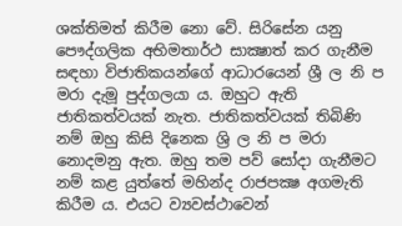ශක්තිමත් කිරීම නො වේ. සිරිසේන යනු පෞද්ගලික අභිමතාර්ථ සාක්‍ෂාත් කර ගැනීම සඳහා විජාතිකයන්ගේ ආධාරයෙන් ශ්‍රී ල නි ප මරා දැමූ පුද්ගලයා ය. ඔහුට ඇති ජාතිකත්වයක් නැත. ජාතිකත්වයක් තිබිණි නම් ඔහු කිසි දිනෙක ශ්‍රි ල නි ප මරා නොදමනු ඇත. ඔහු තම පව් සෝදා ගැනීමට නම් කළ යුත්තේ මහින්ද රාජපක්‍ෂ අගමැති කිරීම ය. එයට ව්‍යවස්ථාවෙන්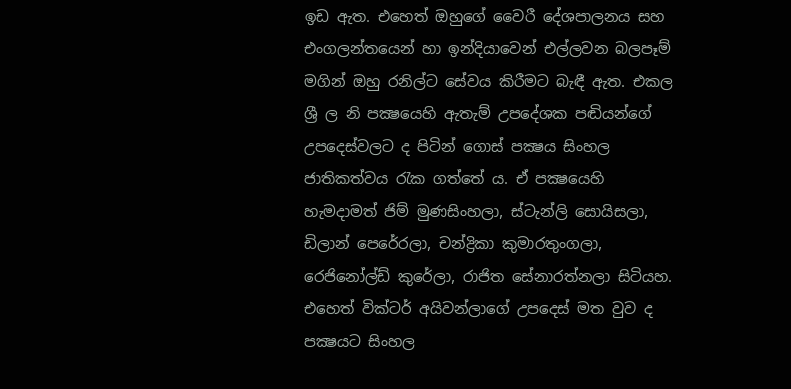ඉඩ ඇත. එහෙත් ඔහුගේ වෛරී දේශපාලනය සහ එංගලන්තයෙන් හා ඉන්දියාවෙන් එල්ලවන බලපෑම් මගින් ඔහු රනිල්ට සේවය කිරීමට බැඳී ඇත. එකල ශ්‍රී ල නි පක්‍ෂයෙහි ඇතැම් උපදේශක පඬියන්ගේ උපදෙස්වලට ද පිටින් ගොස් පක්‍ෂය සිංහල ජාතිකත්වය රැක ගත්තේ ය. ඒ පක්‍ෂයෙහි හැමදාමත් ජිම් මුණසිංහලා, ස්ටැන්ලි සොයිසලා, ඩිලාන් පෙරේරලා, චන්ද්‍රිකා කුමාරතුංගලා, රෙජිනෝල්ඩ් කුරේලා, රාජිත සේනාරත්නලා සිටියහ. එහෙත් වික්ටර් අයිවන්ලාගේ උපදෙස් මත වුව ද පක්‍ෂයට සිංහල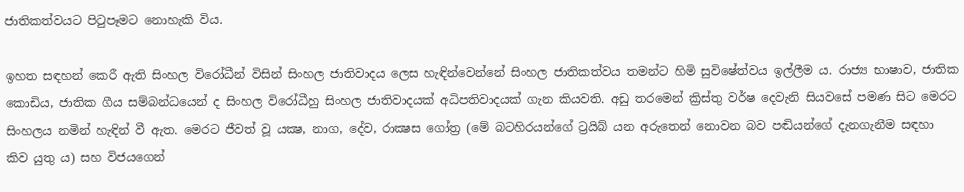ජාතිකත්වයට පිටුපෑමට නොහැකි විය.

ඉහත සඳහන් කෙරී ඇති සිංහල විරෝධීන් විසින් සිංහල ජාතිවාදය ලෙස හැඳින්වෙන්නේ සිංහල ජාතිකත්වය තමන්ට හිමි සුවිෂේත්වය ඉල්ලීම ය. රාජ්‍ය භාෂාව, ජාතික කොඩිය, ජාතික ගීය සම්බන්ධයෙන් ද සිංහල විරෝධීහු සිංහල ජාතිවාදයක් අධිපතිවාදයක් ගැන කියවති. අඩු තරමෙන් ක්‍රිස්තු වර්ෂ දෙවැනි සියවසේ පමණ සිට මෙරට සිංහලය නමින් හැඳින් වී ඇත. මෙරට ජීවත් වූ යක්‍ෂ, නාග, දේව, රාක්‍ෂස ගෝත්‍ර (මේ බටහිරයන්ගේ ට්‍රයිබ් යන අරුතෙන් නොවන බව පඬියන්ගේ දැනගැනීම සඳහා කිව යුතු ය) සහ විජයගෙන්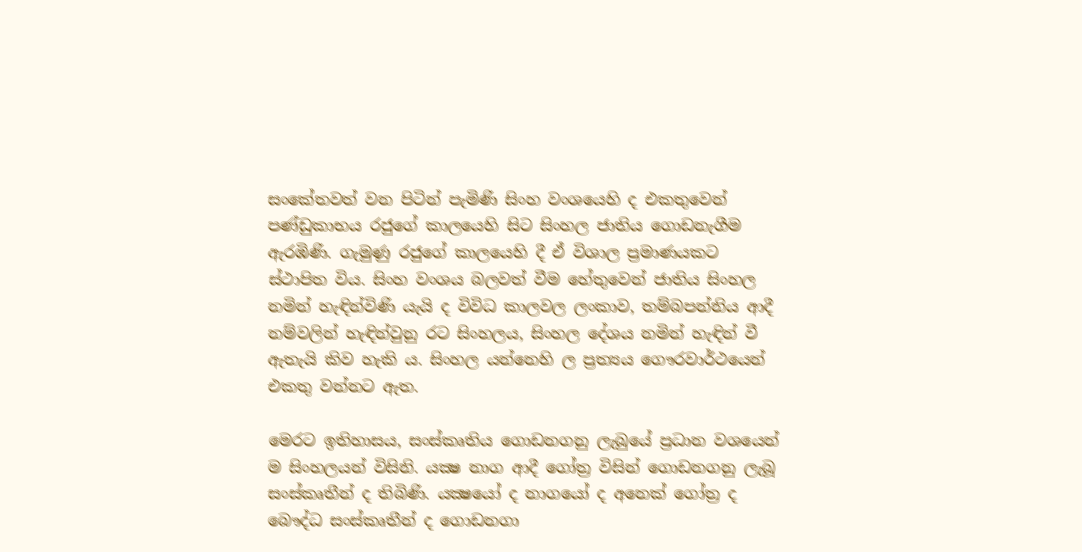සංකේතවත් වන පිටින් පැමිණි සිංහ වංශයෙහි ද එකතුවෙන් පණ්ඩුකාභය රජුගේ කාලයෙහි සිට සිංහල ජාතිය ගොඩනැගීම ඇරඹිණි. ගැමුණු රජුගේ කාලයෙහි දී ඒ විශාල ප්‍රමාණයකට ස්ථාපිත විය. සිංහ වංශය බලවත් වීම හේතුවෙන් ජාතිය සිංහල නමින් හැඳින්විණි යැයි ද විවිධ කාලවල ලංකාව, තම්බපන්නිය ආදී නම්වලින් හැඳින්වුනු රට සිංහලය, සිංහල දේශය නමින් හැඳින් වී ඇතැයි කිව හැකි ය. සිංහල යන්නෙහි ල ප්‍රත්‍යය ගෞරවාර්ථයෙන් එකතු වන්නට ඇත.

මෙරට ඉතිහාසය, සංස්කෘතිය ගොඩනගනු ලැබුයේ ප්‍රධාන වශයෙන් ම සිංහලයන් විසිනි. යක්‍ෂ නාග ආදී ගෝත්‍ර විසින් ගොඩනගනු ලැබූ සංස්කෘතීන් ද තිබිණි. යක්‍ෂයෝ ද නාගයෝ ද අනෙක් ගෝත්‍ර ද බෞද්ධ සංස්කෘතීන් ද ගොඩනගා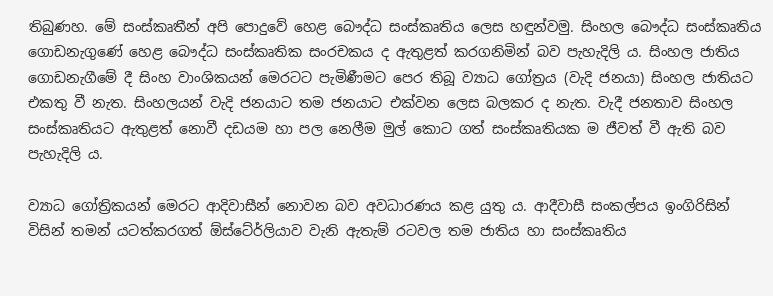තිබුණහ. මේ සංස්කෘතීන් අපි පොදුවේ හෙළ බෞද්ධ සංස්කෘතිය ලෙස හඳුන්වමු. සිංහල බෞද්ධ සංස්කෘතිය ගොඩනැගුණේ හෙළ බෞද්ධ සංස්කෘතික සංරචකය ද ඇතුළත් කරගනිමින් බව පැහැදිලි ය. සිංහල ජාතිය ගොඩනැගීමේ දී සිංහ වාංශිකයන් මෙරටට පැමිණීමට පෙර තිබූ ව්‍යාධ ගෝත්‍රය (වැදි ජනයා) සිංහල ජාතියට එකතු වී නැත. සිංහලයන් වැදි ජනයාට තම ජනයාට එක්වන ලෙස බලකර ද නැත. වැදී ජනතාව සිංහල සංස්කෘතියට ඇතුළත් නොවී දඩයම හා පල නෙලීම මුල් කොට ගත් සංස්කෘතියක ම ජීවත් වී ඇති බව පැහැදිලි ය.

ව්‍යාධ ගෝත්‍රිකයන් මෙරට ආදිවාසීන් නොවන බව අවධාරණය කළ යුතු ය. ආදීවාසී සංකල්පය ඉංගිරිසින් විසින් තමන් යටත්කරගත් ඕස්ටේ‍ර්ලියාව වැනි ඇතැම් රටවල තම ජාතිය හා සංස්කෘතිය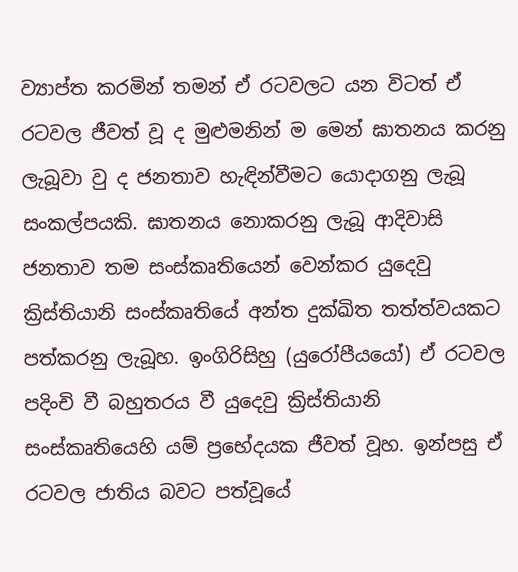ව්‍යාප්ත කරමින් තමන් ඒ රටවලට යන විටත් ඒ රටවල ජීවත් වූ ද මුළුමනින් ම මෙන් ඝාතනය කරනු ලැබූවා වු ද ජනතාව හැඳින්වීමට යොදාගනු ලැබූ සංකල්පයකි. ඝාතනය නොකරනු ලැබූ ආදිවාසි ජනතාව තම සංස්කෘතියෙන් වෙන්කර යුදෙවු ක්‍රිස්තියානි සංස්කෘතියේ අන්ත දුක්ඛිත තත්ත්වයකට පත්කරනු ලැබූහ. ඉංගිරිසිහු (යුරෝපීයයෝ) ඒ රටවල පදිංචි වී බහුතරය වී යුදෙවු ක්‍රිස්තියානි සංස්කෘතියෙහි යම් ප්‍රභේදයක ජීවත් වූහ. ඉන්පසු ඒ රටවල ජාතිය බවට පත්වූයේ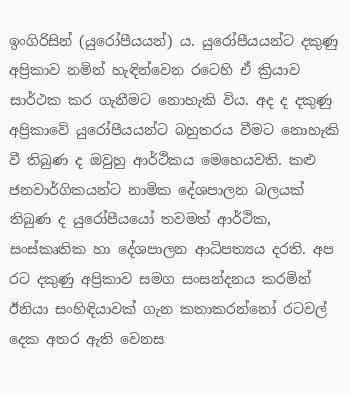ඉංගිරිසින් (යුරෝපීයයන්) ය. යුරෝපීයයන්ට දකුණු අප්‍රිකාව නමින් හැඳින්වෙන රටෙහි ඒ ක්‍රියාව සාර්ථක කර ගැනීමට නොහැකි විය. අද ද දකුණු අප්‍රිකාවේ යුරෝපීයයන්ට බහුතරය වීමට නොහැකි වී තිබුණ ද ඔවුහු ආර්ථිකය මෙහෙයවති. කළු ජනවාර්ගිකයන්ට නාමික දේශපාලන බලයක් තිබුණ ද යුරෝපීයයෝ තවමත් ආර්ථික, සංස්කෘතික හා දේශපාලන ආධිපත්‍යය දරති. අප රට දකුණු අප්‍රිකාව සමග සංසන්දනය කරමින් ඊනියා සංහිඳියාවක් ගැන කතාකරන්නෝ රටවල් දෙක අතර ඇති වෙනස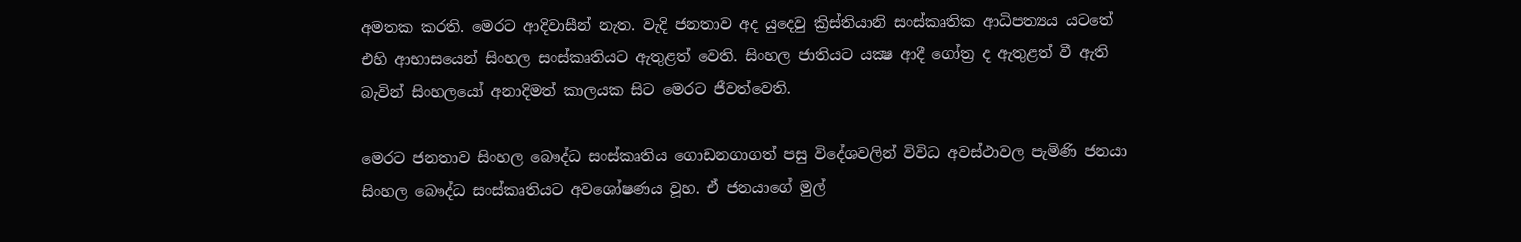අමතක කරති. මෙරට ආදිවාසීන් නැත. වැදි ජනතාව අද යුදෙවු ක්‍රිස්තියානි සංස්කෘතික ආධිපත්‍යය යටතේ එහි ආභාසයෙන් සිංහල සංස්කෘතියට ඇතුළත් වෙති. සිංහල ජාතියට යක්‍ෂ ආදී ගෝත්‍ර ද ඇතුළත් වී ඇති බැවින් සිංහලයෝ අනාදිමත් කාලයක සිට මෙරට ජීවත්වෙති.

මෙරට ජනතාව සිංහල බෞද්ධ සංස්කෘතිය ගොඩනගාගත් පසු විදේශවලින් විවිධ අවස්ථාවල පැමිණි ජනයා සිංහල බෞද්ධ සංස්කෘතියට අවශෝෂණය වූහ. ඒ ජනයාගේ මුල්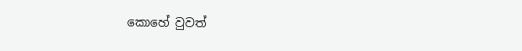කොහේ වුවත්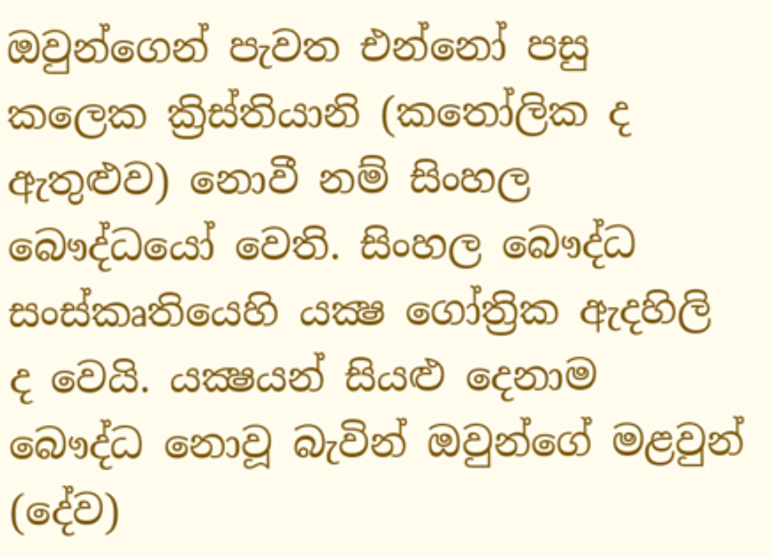ඔවුන්ගෙන් පැවත එන්නෝ පසු කලෙක ක්‍රිස්තියානි (කතෝලික ද ඇතුළුව) නොවී නම් සිංහල බෞද්ධයෝ වෙති. සිංහල බෞද්ධ සංස්කෘතියෙහි යක්‍ෂ ගෝත්‍රික ඇදහිලි ද වෙයි. යක්‍ෂයන් සියළු දෙනාම බෞද්ධ නොවූ බැවින් ඔවුන්ගේ මළවුන් (දේව)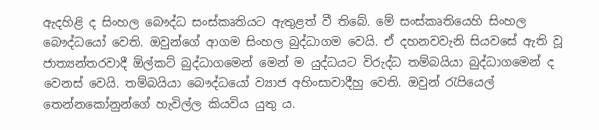ඇදහිළි ද සිංහල බෞද්ධ සංස්කෘතියට ඇතුළත් වී තිබේ. මේ සංස්කෘතියෙහි සිංහල බෞද්ධයෝ වෙති. ඔවුන්ගේ ආගම සිංහල බුද්ධාගම වෙයි. ඒ දහනවවැනි සියවසේ ඇති වූ ජාත්‍යන්තරවාදී ඕල්කට් බුද්ධාගමෙන් මෙන් ම යුද්ධයට විරුද්ධ තම්බයියා බුද්ධාගමෙන් ද වෙනස් වෙයි. තම්බයියා බෞද්ධයෝ ව්‍යාජ අහිංසාවාදීහු වෙති. ඔවුන් රැපියෙල් තෙන්නකෝනුන්ගේ හැවිල්ල කියවිය යුතු ය.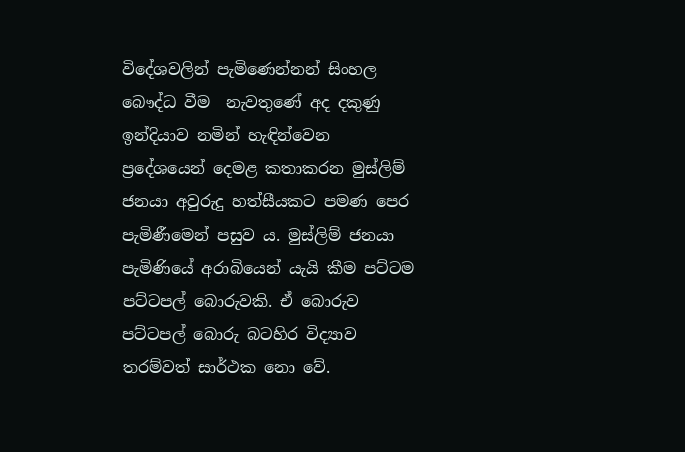විදේශවලින් පැමිණෙන්නන් සිංහල බෞද්ධ වීම  නැවතුණේ අද දකුණු ඉන්දියාව නමින් හැඳින්වෙන ප්‍රදේශයෙන් දෙමළ කතාකරන මුස්ලිම් ජනයා අවුරුදු හත්සීයකට පමණ පෙර පැමිණීමෙන් පසුව ය. මුස්ලිම් ජනයා පැමිණියේ අරාබියෙන් යැයි කීම පට්ටම පට්ටපල් බොරුවකි. ඒ බොරුව පට්ටපල් බොරු බටහිර විද්‍යාව තරම්වත් සාර්ථක නො වේ.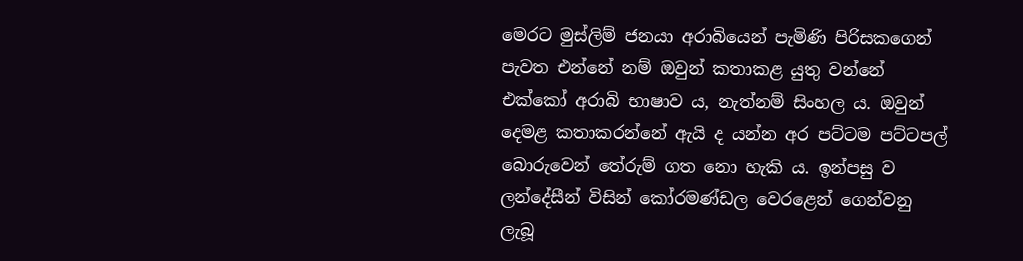මෙරට මුස්ලිම් ජනයා අරාබියෙන් පැමිණි පිරිසකගෙන් පැවත එන්නේ නම් ඔවුන් කතාකළ යුතු වන්නේ එක්කෝ අරාබි භාෂාව ය, නැත්නම් සිංහල ය. ඔවුන් දෙමළ කතාකරන්නේ ඇයි ද යන්න අර පට්ටම පට්ටපල් බොරුවෙන් තේරුම් ගත නො හැකි ය. ඉන්පසු ව ලන්දේසීන් විසින් කෝරමණ්ඩල වෙරළෙන් ගෙන්වනු ලැබූ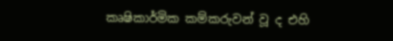කෘෂිකාර්මික කම්කරුවන් වූ ද එහි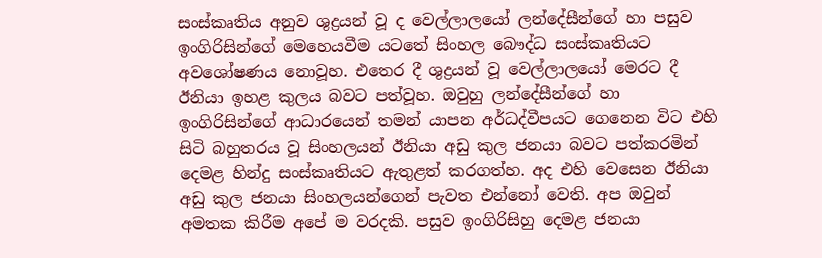සංස්කෘතිය අනුව ශුද්‍රයන් වූ ද වෙල්ලාලයෝ ලන්දේසීන්ගේ හා පසුව ඉංගිරිසින්ගේ මෙහෙයවීම යටතේ සිංහල බෞද්ධ සංස්කෘතියට අවශෝෂණය නොවූහ. එතෙර දී ශුද්‍රයන් වූ වෙල්ලාලයෝ මෙරට දී ඊනියා ඉහළ කුලය බවට පත්වූහ. ඔවුහු ලන්දේසීන්ගේ හා ඉංගිරිසින්ගේ ආධාරයෙන් තමන් යාපන අර්ධද්වීපයට ගෙනෙන විට එහි සිටි බහුතරය වූ සිංහලයන් ඊනියා අඩු කුල ජනයා බවට පත්කරමින් දෙමළ හින්දු සංස්කෘතියට ඇතුළත් කරගත්හ. අද එහි වෙසෙන ඊනියා අඩු කුල ජනයා සිංහලයන්ගෙන් පැවත එන්නෝ වෙති. අප ඔවුන් අමතක කිරීම අපේ ම වරදකි. පසුව ඉංගිරිසිහු දෙමළ ජනයා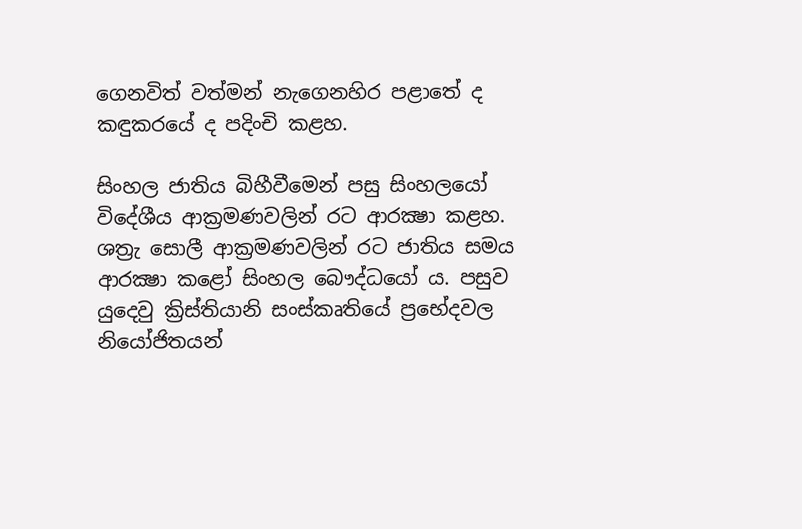ගෙනවිත් වත්මන් නැගෙනහිර පළාතේ ද කඳුකරයේ ද පදිංචි කළහ.

සිංහල ජාතිය බිහීවීමෙන් පසු සිංහලයෝ විදේශීය ආක්‍රමණවලින් රට ආරක්‍ෂා කළහ.  ශත්‍රැ සොලී ආක්‍රමණවලින් රට ජාතිය සමය ආරක්‍ෂා කළෝ සිංහල බෞද්ධයෝ ය. පසුව යුදෙවු ක්‍රිස්තියානි සංස්කෘතියේ ප්‍රභේදවල නියෝජිතයන්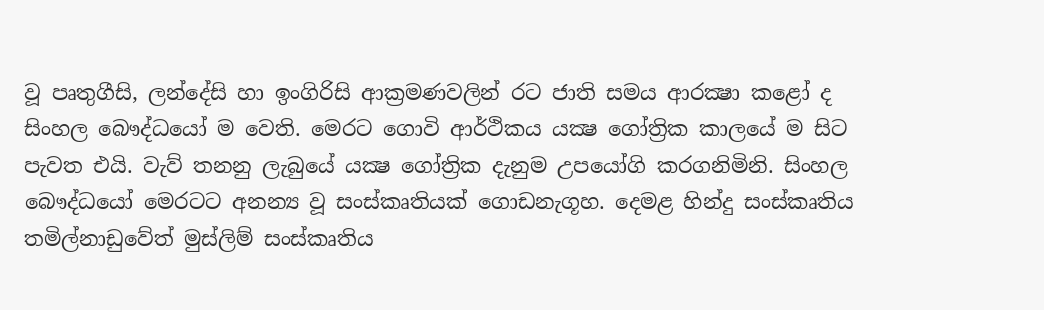වූ පෘතුගීසි, ලන්දේසි හා ඉංගිරිසි ආක්‍රමණවලින් රට ජාති සමය ආරක්‍ෂා කළෝ ද සිංහල බෞද්ධයෝ ම වෙති. මෙරට ගොවි ආර්ථිකය යක්‍ෂ ගෝත්‍රික කාලයේ ම සිට පැවත එයි. වැව් තනනු ලැබුයේ යක්‍ෂ ගෝත්‍රික දැනුම උපයෝගි කරගනිමිනි. සිංහල බෞද්ධයෝ මෙරටට අනන්‍ය වූ සංස්කෘතියක් ගොඩනැගූහ. දෙමළ හින්දු සංස්කෘතිය තමිල්නාඩුවේත් මුස්ලිම් සංස්කෘතිය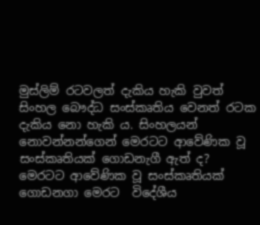මුස්ලිම් රටවලත් දැකිය හැකි වුවත් සිංහල බෞද්ධ සංස්කෘතිය වෙනත් රටක දැකිය නො හැකි ය. සිංහලයන් නොවන්නන්ගෙන් මෙරටට ආවේණික වූ සංස්කෘතියක් ගොඩනැගී ඇත් ද? මෙරටට ආවේණික වූ සංස්කෘතියක් ගොඩනගා මෙරට  විදේශීය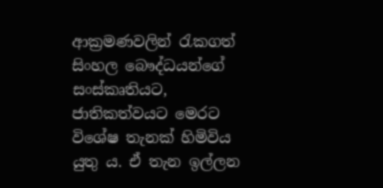ආක්‍රමණවලින් රැකගත් සිංහල බෞද්ධයන්ගේ සංස්කෘතියට, ජාතිකත්වයට මෙරට විශේෂ තැනක් හිමිවිය යුතු ය. ඒ තැන ඉල්ලන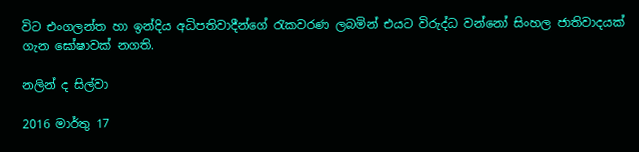විට එංගලන්ත හා ඉන්දිය අධිපතිවාදීන්ගේ රැකවරණ ලබමින් එයට විරුද්ධ වන්නෝ සිංහල ජාතිවාදයක් ගැන ඝෝෂාවක් නගති.

නලින් ද සිල්වා

2016 මාර්තු 17